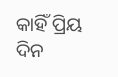କାହିଁ ପ୍ରିୟ ଦିନ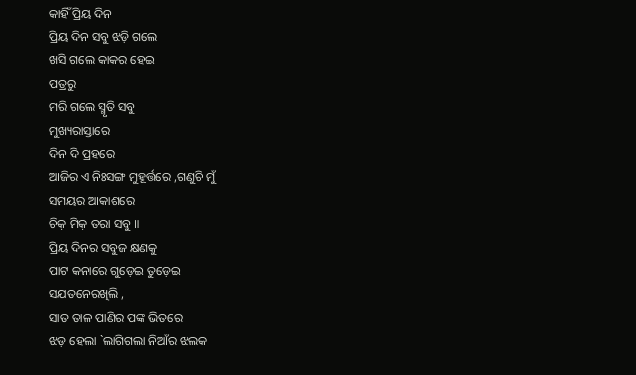କାହିଁ ପ୍ରିୟ ଦିନ
ପ୍ରିୟ ଦିନ ସବୁ ଝଡ଼ି ଗଲେ
ଖସି ଗଲେ କାକର ହେଇ
ପତ୍ରରୁ
ମରି ଗଲେ ସ୍ମୃତି ସବୁ
ମୁଖ୍ୟରାସ୍ତାରେ
ଦିନ ଦି ପ୍ରହରେ
ଆଜିର ଏ ନିଃସଙ୍ଗ ମୁହୂର୍ତ୍ତରେ ,ଗଣୁଚି ମୁଁ
ସମୟର ଆକାଶରେ
ଚିକ଼ ମିକ଼ ତରା ସବୁ ॥
ପ୍ରିୟ ଦିନର ସବୁଜ କ୍ଷଣକୁ
ପାଟ କନାରେ ଗୁଡ଼େଇ ତୁଡ଼େଇ
ସଯତନେରଖିଲି ,
ସାତ ତାଳ ପାଣିର ପଙ୍କ ଭିତରେ
ଝଡ଼ ହେଲା `ଲାଗିଗଲା ନିଆଁର ଝଲକ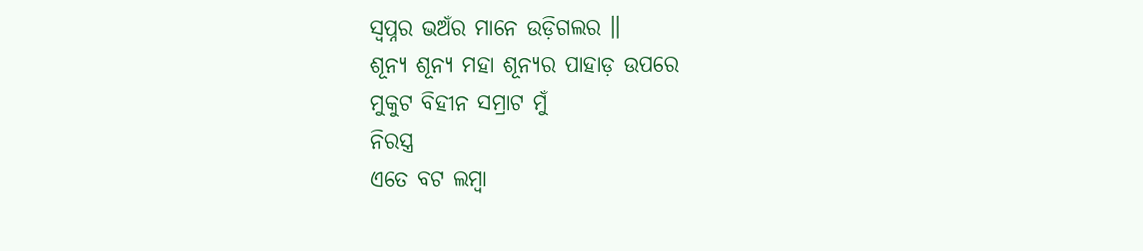ସ୍ୱପ୍ନର ଭଅଁର ମାନେ ଉଡ଼ିଗଲର ॥
ଶୂନ୍ୟ ଶୂନ୍ୟ ମହା ଶୂନ୍ୟର ପାହାଡ଼ ଉପରେ
ମୁକୁଟ ବିହୀନ ସମ୍ରାଟ ମୁଁ
ନିରସ୍ତ୍ର
ଏତେ ବଟ ଲମ୍ବା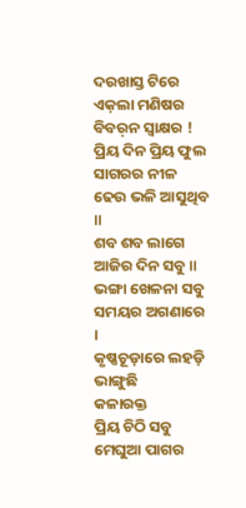ଦରଖାସ୍ତ ଟିରେ
ଏକ଼ଲା ମଣିଷର
ବିବର଼ନ ସ୍ୱାକ୍ଷର !
ପ୍ରିୟ ଦିନ ପ୍ରିୟ ଫୁଲ
ସାଗରର ନୀଳ ଢେଉ ଭଳି ଆସୁଥିବ ॥
ଶବ ଶବ ଲାଗେ ଆଜିର ଦିନ ସବୁ ॥
ଭଙ୍ଗା ଖେଳନା ସବୁ
ସମୟର ଅଗଣାରେ ।
କୃଷ୍ଣଚୂଡ଼ାରେ ଲହଡ଼ି ଭାଙ୍ଗୁଛି
କଳାରକ୍ତ
ପ୍ରିୟ ଚିଠି ସବୁ ମେଘୁଆ ପାଗର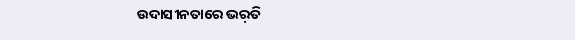ଉଦାସୀନତାରେ ଭର଼ତି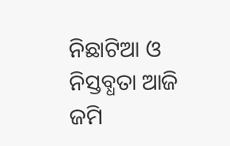ନିଛାଟିଆ ଓ ନିସ୍ତବ୍ଧତା ଆଜି
ଜମି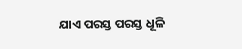ଯାଏ ପରସ୍ତ ପରସ୍ତ ଧୂଳି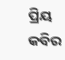ପ୍ରିୟ କବିର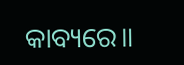କାବ୍ୟରେ॥